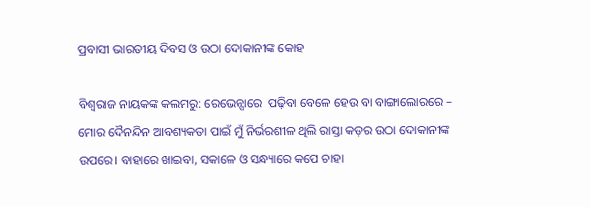ପ୍ରବାସୀ ଭାରତୀୟ ଦିବସ ଓ ଉଠା ଦୋକାନୀଙ୍କ କୋହ

ବିଶ୍ବରାଜ ନାୟକଙ୍କ କଲମରୁ: ରେଭେନ୍ସାରେ  ପଢ଼ିବା ବେଳେ ହେଉ ବା ବାଙ୍ଗାଲୋରରେ – ମୋର ଦୈନନ୍ଦିନ ଆବଶ୍ୟକତା ପାଇଁ ମୁଁ ନିର୍ଭରଶୀଳ ଥିଲି ରାସ୍ତା କଡ଼ର ଉଠା ଦୋକାନୀଙ୍କ ଉପରେ। ବାହାରେ ଖାଇବା, ସକାଳେ ଓ ସନ୍ଧ୍ୟାରେ କପେ ଚାହା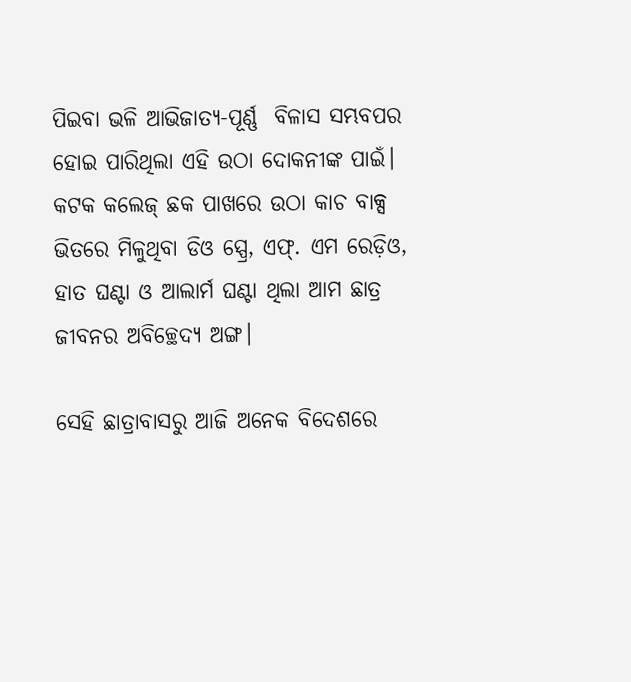ପିଇବା ଭଳି ଆଭିଜାତ୍ୟ-ପୂର୍ଣ୍ଣ  ବିଳାସ ସମ୍ଭବପର ହୋଇ ପାରିଥିଲା ଏହି ଉଠା ଦୋକନୀଙ୍କ ପାଇଁ। କଟକ କଲେଜ୍ ଛକ ପାଖରେ ଉଠା କାଚ ବାକ୍ସ ଭିତରେ ମିଳୁଥିବା ଡିଓ ସ୍ପ୍ରେ, ଏଫ୍. ଏମ ରେଡ଼ିଓ, ହାତ ଘଣ୍ଟା ଓ ଆଲାର୍ମ ଘଣ୍ଟା ଥିଲା ଆମ ଛାତ୍ର ଜୀବନର ଅବିଚ୍ଛେଦ୍ୟ ଅଙ୍ଗ।

ସେହି ଛାତ୍ରାବାସରୁ ଆଜି ଅନେକ ବିଦେଶରେ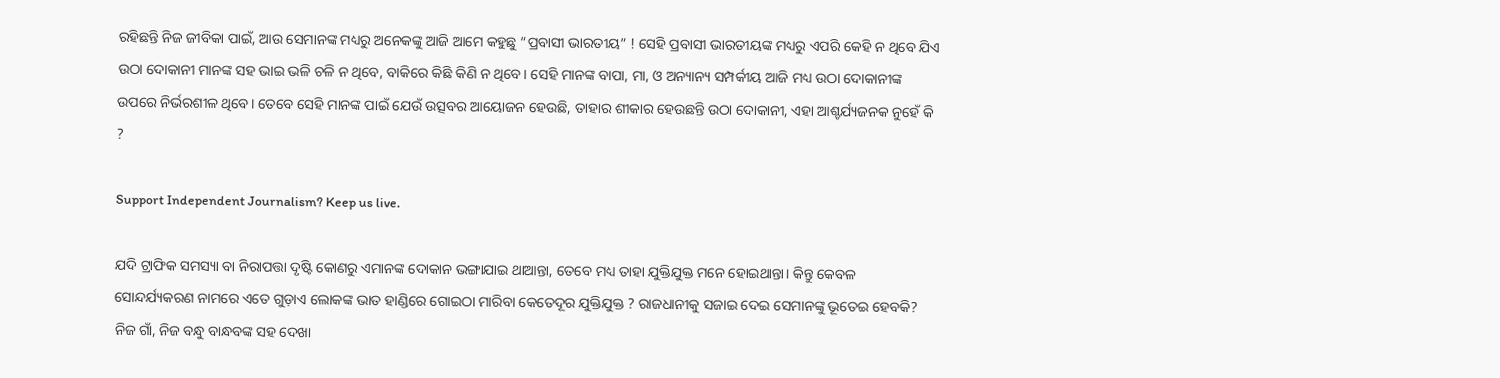ରହିଛନ୍ତି ନିଜ ଜୀବିକା ପାଇଁ, ଆଉ ସେମାନଙ୍କ ମଧ୍ୟରୁ ଅନେକଙ୍କୁ ଆଜି ଆମେ କହୁଛୁ “ପ୍ରବାସୀ ଭାରତୀୟ” ! ସେହି ପ୍ରବାସୀ ଭାରତୀୟଙ୍କ ମଧ୍ୟରୁ ଏପରି କେହି ନ ଥିବେ ଯିଏ ଉଠା ଦୋକାନୀ ମାନଙ୍କ ସହ ଭାଇ ଭଳି ଚଳି ନ ଥିବେ, ବାକିରେ କିଛି କିଣି ନ ଥିବେ। ସେହି ମାନଙ୍କ ବାପା, ମା, ଓ ଅନ୍ୟାନ୍ୟ ସମ୍ପର୍କୀୟ ଆଜି ମଧ୍ୟ ଉଠା ଦୋକାନୀଙ୍କ ଉପରେ ନିର୍ଭରଶୀଳ ଥିବେ। ତେବେ ସେହି ମାନଙ୍କ ପାଇଁ ଯେଉଁ ଉତ୍ସବର ଆୟୋଜନ ହେଉଛି, ତାହାର ଶୀକାର ହେଉଛନ୍ତି ଉଠା ଦୋକାନୀ, ଏହା ଆଶ୍ଚର୍ଯ୍ୟଜନକ ନୁହେଁ କି ?

Support Independent Journalism? Keep us live.

ଯଦି ଟ୍ରାଫିକ ସମସ୍ୟା ବା ନିରାପତ୍ତା ଦୃଷ୍ଟି କୋଣରୁ ଏମାନଙ୍କ ଦୋକାନ ଭଙ୍ଗାଯାଇ ଥାଆନ୍ତା, ତେବେ ମଧ୍ୟ ତାହା ଯୁକ୍ତିଯୁକ୍ତ ମନେ ହୋଇଥାନ୍ତା। କିନ୍ତୁ କେବଳ ସୋନ୍ଦର୍ଯ୍ୟକରଣ ନାମରେ ଏତେ ଗୁଡ଼ାଏ ଲୋକଙ୍କ ଭାତ ହାଣ୍ଡିରେ ଗୋଇଠା ମାରିବା କେତେଦୂର ଯୁକ୍ତିଯୁକ୍ତ ? ରାଜଧାନୀକୁ ସଜାଇ ଦେଇ ସେମାନଙ୍କୁ ଭୂତେଇ ହେବକି? ନିଜ ଗାଁ, ନିଜ ବନ୍ଧୁ ବାନ୍ଧବଙ୍କ ସହ ଦେଖା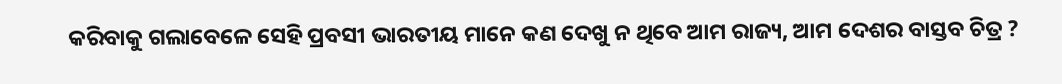କରିବାକୁ ଗଲାବେଳେ ସେହି ପ୍ରବସୀ ଭାରତୀୟ ମାନେ କଣ ଦେଖୁ ନ ଥିବେ ଆମ ରାଜ୍ୟ, ଆମ ଦେଶର ବାସ୍ତବ ଚିତ୍ର ?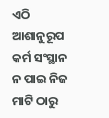ଏଠି ଆଶାନୁରୂପ କର୍ମ ସଂସ୍ଥାନ ନ ପାଇ ନିଜ ମାଟି ଠାରୁ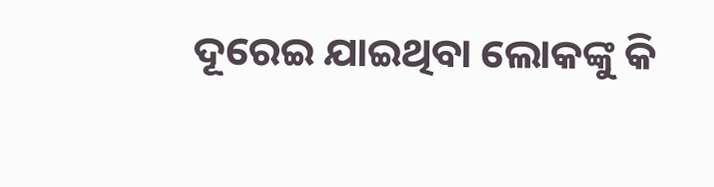ଦୂରେଇ ଯାଇଥିବା ଲୋକଙ୍କୁ କି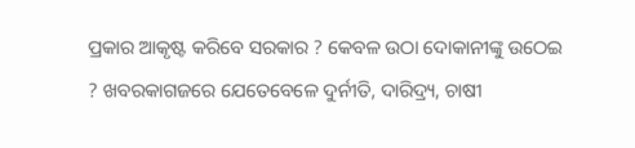ପ୍ରକାର ଆକୃଷ୍ଟ କରିବେ ସରକାର ? କେବଳ ଉଠା ଦୋକାନୀଙ୍କୁ ଉଠେଇ ? ଖବରକାଗଜରେ ଯେତେବେଳେ ଦୁର୍ନୀତି, ଦାରିଦ୍ର୍ୟ, ଚାଷୀ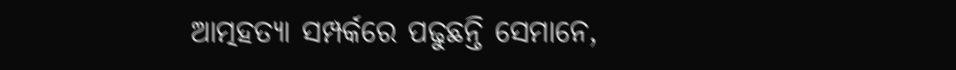ଆତ୍ମହତ୍ୟା ସମ୍ପର୍କରେ ପଢୁଛନ୍ତି ସେମାନେ,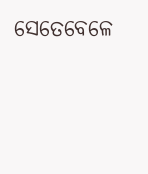ସେତେବେଳେ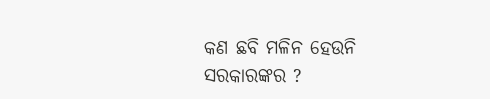କଣ ଛବି ମଳିନ ହେଉନି ସରକାରଙ୍କର ?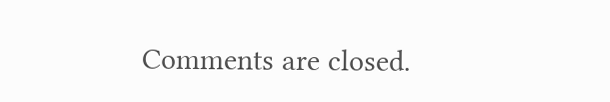Comments are closed.